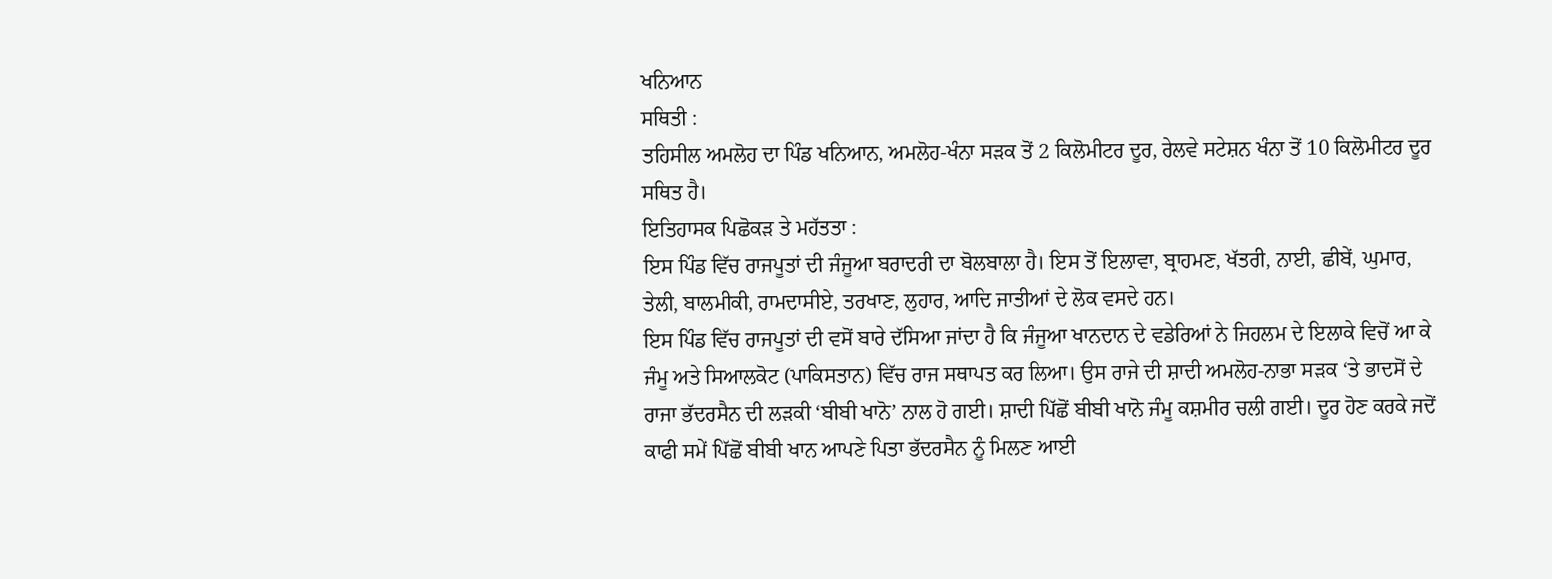ਖਨਿਆਨ
ਸਥਿਤੀ :
ਤਹਿਸੀਲ ਅਮਲੋਹ ਦਾ ਪਿੰਡ ਖਨਿਆਨ, ਅਮਲੋਹ-ਖੰਨਾ ਸੜਕ ਤੋਂ 2 ਕਿਲੋਮੀਟਰ ਦੂਰ, ਰੇਲਵੇ ਸਟੇਸ਼ਨ ਖੰਨਾ ਤੋਂ 10 ਕਿਲੋਮੀਟਰ ਦੂਰ ਸਥਿਤ ਹੈ।
ਇਤਿਹਾਸਕ ਪਿਛੋਕੜ ਤੇ ਮਹੱਤਤਾ :
ਇਸ ਪਿੰਡ ਵਿੱਚ ਰਾਜਪੂਤਾਂ ਦੀ ਜੰਜੂਆ ਬਰਾਦਰੀ ਦਾ ਬੋਲਬਾਲਾ ਹੈ। ਇਸ ਤੋਂ ਇਲਾਵਾ, ਬ੍ਰਾਹਮਣ, ਖੱਤਰੀ, ਨਾਈ, ਛੀਬੇਂ, ਘੁਮਾਰ, ਤੇਲੀ, ਬਾਲਮੀਕੀ, ਰਾਮਦਾਸੀਏ, ਤਰਖਾਣ, ਲੁਹਾਰ, ਆਦਿ ਜਾਤੀਆਂ ਦੇ ਲੋਕ ਵਸਦੇ ਹਨ।
ਇਸ ਪਿੰਡ ਵਿੱਚ ਰਾਜਪੂਤਾਂ ਦੀ ਵਸੋਂ ਬਾਰੇ ਦੱਸਿਆ ਜਾਂਦਾ ਹੈ ਕਿ ਜੰਜੂਆ ਖਾਨਦਾਨ ਦੇ ਵਡੇਰਿਆਂ ਨੇ ਜਿਹਲਮ ਦੇ ਇਲਾਕੇ ਵਿਚੋਂ ਆ ਕੇ ਜੰਮੂ ਅਤੇ ਸਿਆਲਕੋਟ (ਪਾਕਿਸਤਾਨ) ਵਿੱਚ ਰਾਜ ਸਥਾਪਤ ਕਰ ਲਿਆ। ਉਸ ਰਾਜੇ ਦੀ ਸ਼ਾਦੀ ਅਮਲੋਹ-ਨਾਭਾ ਸੜਕ ‘ਤੇ ਭਾਦਸੋਂ ਦੇ ਰਾਜਾ ਭੱਦਰਸੈਨ ਦੀ ਲੜਕੀ ‘ਬੀਬੀ ਖਾਨੋ’ ਨਾਲ ਹੋ ਗਈ। ਸ਼ਾਦੀ ਪਿੱਛੋਂ ਬੀਬੀ ਖਾਨੋ ਜੰਮੂ ਕਸ਼ਮੀਰ ਚਲੀ ਗਈ। ਦੂਰ ਹੋਣ ਕਰਕੇ ਜਦੋਂ ਕਾਫੀ ਸਮੇਂ ਪਿੱਛੋਂ ਬੀਬੀ ਖਾਨ ਆਪਣੇ ਪਿਤਾ ਭੱਦਰਸੈਨ ਨੂੰ ਮਿਲਣ ਆਈ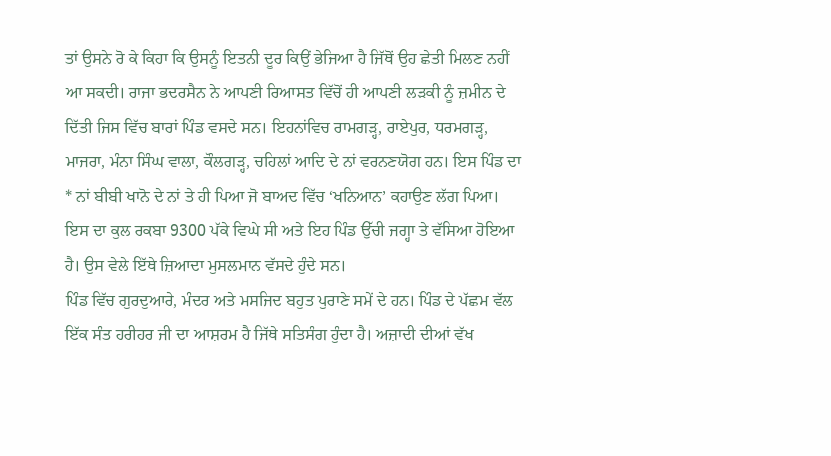ਤਾਂ ਉਸਨੇ ਰੋ ਕੇ ਕਿਹਾ ਕਿ ਉਸਨੂੰ ਇਤਨੀ ਦੂਰ ਕਿਉਂ ਭੇਜਿਆ ਹੈ ਜਿੱਥੋਂ ਉਹ ਛੇਤੀ ਮਿਲਣ ਨਹੀਂ ਆ ਸਕਦੀ। ਰਾਜਾ ਭਦਰਸੈਨ ਨੇ ਆਪਣੀ ਰਿਆਸਤ ਵਿੱਚੋਂ ਹੀ ਆਪਣੀ ਲੜਕੀ ਨੂੰ ਜ਼ਮੀਨ ਦੇ ਦਿੱਤੀ ਜਿਸ ਵਿੱਚ ਬਾਰਾਂ ਪਿੰਡ ਵਸਦੇ ਸਨ। ਇਹਨਾਂਵਿਚ ਰਾਮਗੜ੍ਹ, ਰਾਏਪੁਰ, ਧਰਮਗੜ੍ਹ, ਮਾਜਰਾ, ਮੰਨਾ ਸਿੰਘ ਵਾਲਾ, ਕੌਲਗੜ੍ਹ, ਚਹਿਲਾਂ ਆਦਿ ਦੇ ਨਾਂ ਵਰਨਣਯੋਗ ਹਨ। ਇਸ ਪਿੰਡ ਦਾ * ਨਾਂ ਬੀਬੀ ਖਾਨੋ ਦੇ ਨਾਂ ਤੇ ਹੀ ਪਿਆ ਜੋ ਬਾਅਦ ਵਿੱਚ ‘ਖਨਿਆਨ’ ਕਹਾਉਣ ਲੱਗ ਪਿਆ। ਇਸ ਦਾ ਕੁਲ ਰਕਬਾ 9300 ਪੱਕੇ ਵਿਘੇ ਸੀ ਅਤੇ ਇਹ ਪਿੰਡ ਉੱਚੀ ਜਗ੍ਹਾ ਤੇ ਵੱਸਿਆ ਹੋਇਆ ਹੈ। ਉਸ ਵੇਲੇ ਇੱਥੇ ਜ਼ਿਆਦਾ ਮੁਸਲਮਾਨ ਵੱਸਦੇ ਹੁੰਦੇ ਸਨ।
ਪਿੰਡ ਵਿੱਚ ਗੁਰਦੁਆਰੇ, ਮੰਦਰ ਅਤੇ ਮਸਜਿਦ ਬਹੁਤ ਪੁਰਾਣੇ ਸਮੇਂ ਦੇ ਹਨ। ਪਿੰਡ ਦੇ ਪੱਛਮ ਵੱਲ ਇੱਕ ਸੰਤ ਹਰੀਹਰ ਜੀ ਦਾ ਆਸ਼ਰਮ ਹੈ ਜਿੱਥੇ ਸਤਿਸੰਗ ਹੁੰਦਾ ਹੈ। ਅਜ਼ਾਦੀ ਦੀਆਂ ਵੱਖ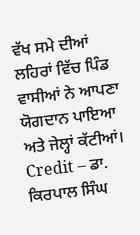ਵੱਖ ਸਮੇ ਦੀਆਂ ਲਹਿਰਾਂ ਵਿੱਚ ਪਿੰਡ ਵਾਸੀਆਂ ਨੇ ਆਪਣਾ ਯੋਗਦਾਨ ਪਾਇਆ ਅਤੇ ਜੇਲ੍ਹਾਂ ਕੱਟੀਆਂ।
Credit – ਡਾ. ਕਿਰਪਾਲ ਸਿੰਘ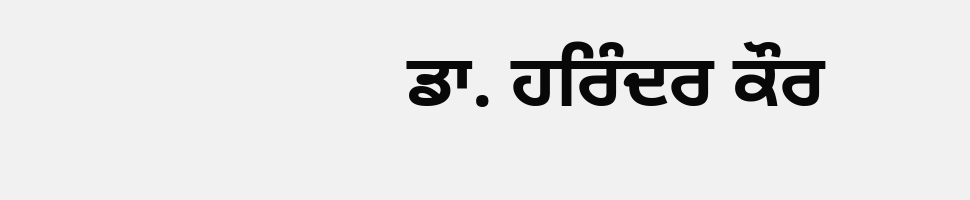ਡਾ. ਹਰਿੰਦਰ ਕੌਰ